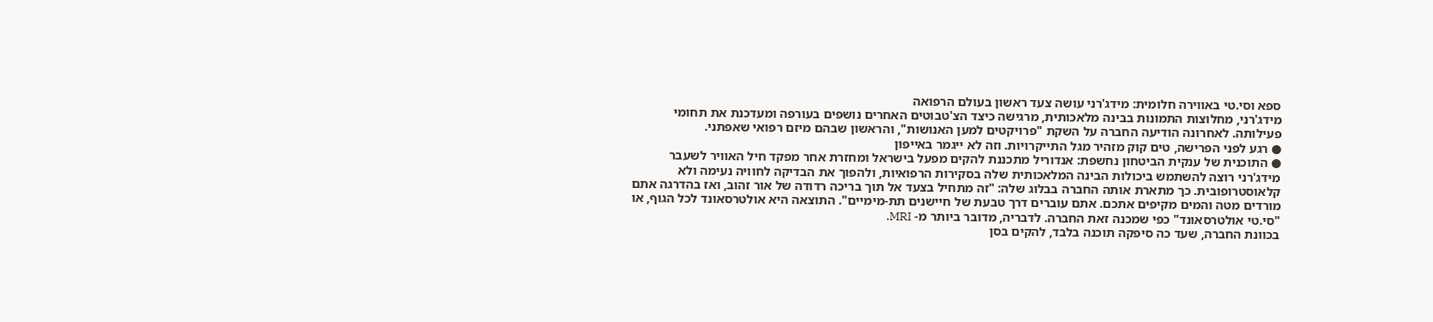ספא וסי.טי באווירה חלומית: מידג'רני עושה צעד ראשון בעולם הרפואה
מידג'רני, מחלוצות התמונות בבינה מלאכותית, מרגישה כיצד הצ'טבוטים האחרים נושפים בעורפה ומעדכנת את תחומי פעילותה. לאחרונה הודיעה החברה על השקת "פרויקטים למען האנושות", והראשון שבהם מיזם רפואי שאפתני.
● רגע לפני הפרישה, טים קוק מזהיר מגל התייקרויות. וזה לא ייגמר באייפון
● התוכנית של ענקית הביטחון נחשפת: אנדוריל מתכננת להקים מפעל בישראל ומחזרת אחר מפקד חיל האוויר לשעבר
מידג'רני רוצה להשתמש ביכולות הבינה המלאכותית שלה בסקירות הרפואיות, ולהפוך את הבדיקה לחוויה נעימה ולא קלאוסטרופובית. כך מתארת אותה החברה בבלוג שלה: "זה מתחיל בצעד אל תוך בריכה רדודה של אור זהוב, ואז בהדרגה אתם מורדים מטה והמים מקיפים אתכם. אתם עוברים דרך טבעת של חיישנים תת-מימיים". התוצאה היא אולטרסאונד לכל הגוף, או "סי.טי אולטרסאונד" כפי שמכנה זאת החברה. לדבריה, מדובר ביותר מ- MRI.
בכוונת החברה, שעד כה סיפקה תוכנה בלבד, להקים בסן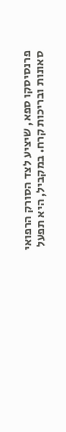פרנסיסקו ספא, שיציע לצד הסורק הרפואי סאונות ובריכות קרח. במקביל, היא תפעל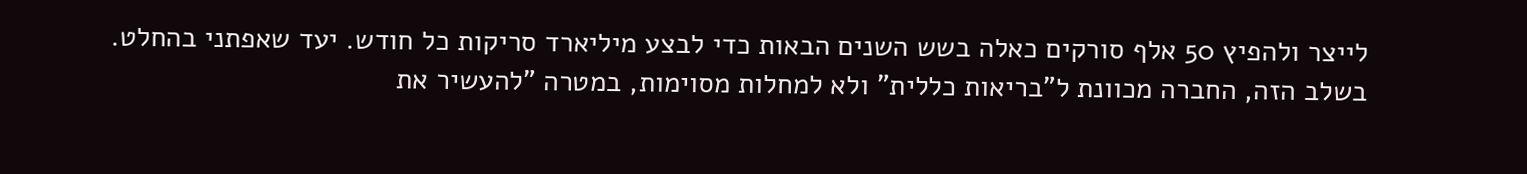לייצר ולהפיץ 50 אלף סורקים כאלה בשש השנים הבאות כדי לבצע מיליארד סריקות כל חודש. יעד שאפתני בהחלט.
בשלב הזה, החברה מכוונת ל"בריאות כללית" ולא למחלות מסוימות, במטרה "להעשיר את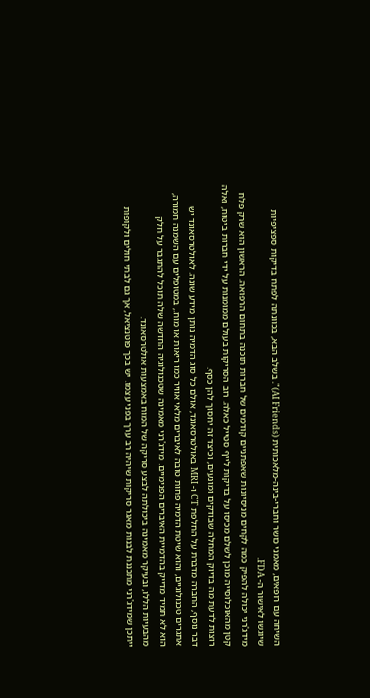השיחה עם רופאים, מאמני כושר וחברי-בינה-מלאכותית (AI Friends)". בשלב הבא, בכוונתה לפתח בדיקות ספציפיות שיוגשו לאישור ה- FDA.
מידג'רני יכולה להפיק כמה לקחים מניסיונות שאפתניים קודמים של חברות תוכנה בתחום הרפואה. הראשון הוא שרק פלח קטן מהאוכלוסייה מוכן לשלם מכיסו על בדיקות לייף סטייל כאלה. רוב הסריקות בעולם ממומנות על ידי חברות ביטוח, ואלה רוצות לדעת מה בדיוק המחלה שבודקים ומונעים, וכיצד זה יחסוך להן כסף.
דבר נוסף, החברה מדברת על החלפת CT ו- MRI באולטרסאונד, אולם כל סוג הדמיה נותן מידע שונה. לאולטרסאונד יש אתגרים טכנולוגיים, והוא שיטת הדמיה פחות טובה לאיברים מלאי אוויר כמו ריאות או מוח., במטופלים עם השמנה חמורה, הוא לא תמיד מדייק בהדמיית האיברים הפנימיים. מידג'רני מאמינה שטכנולוגיה החדשה שלה תוכל להתגבר על חלק מהבעיות הללו, ובעיקר מאמינה ביכולתה לבצע סריקה של המוח באמצעות אולטרסאונד.
ייתכן שמידג'רני מתכננת לבנות מאגר סריקות שיהיה רב ערך בפני עצמו. יש בכך פוטנציאל, אך גם לבתי חולים ולקופות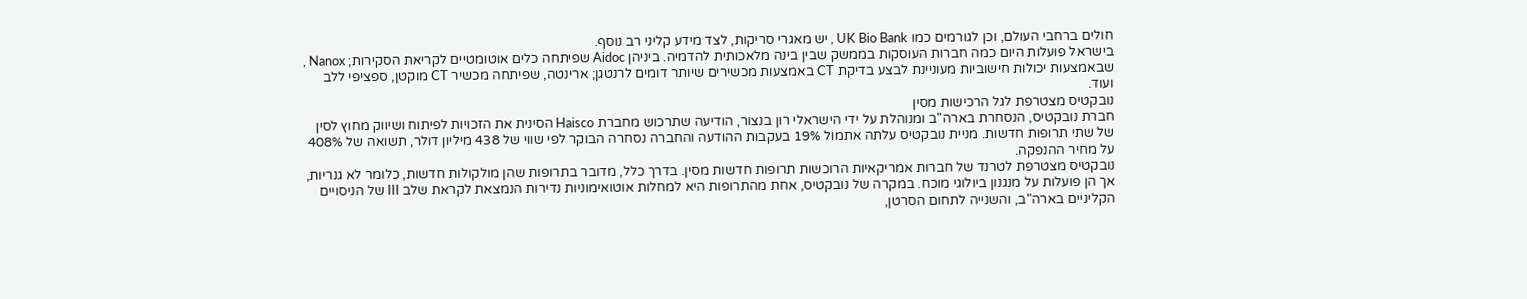חולים ברחבי העולם, וכן לגורמים כמו UK Bio Bank , יש מאגרי סריקות, לצד מידע קליני רב נוסף.
בישראל פועלות היום כמה חברות העוסקות בממשק שבין בינה מלאכותית להדמיה. ביניהן Aidoc שפיתחה כלים אוטומטיים לקריאת הסקירות; Nanox , שבאמצעות יכולות חישוביות מעוניינת לבצע בדיקת CT באמצעות מכשירים שיותר דומים לרנטגן; ארינטה, שפיתחה מכשיר CT מוקטן, ספציפי ללב ועוד.
נובקטיס מצטרפת לגל הרכישות מסין
חברת נובקטיס, הנסחרת בארה"ב ומנוהלת על ידי הישראלי רון בנצור, הודיעה שתרכוש מחברת Haisco הסינית את הזכויות לפיתוח ושיווק מחוץ לסין של שתי תרופות חדשות. מניית נובקטיס עלתה אתמול 19% בעקבות ההודעה והחברה נסחרה הבוקר לפי שווי של 438 מיליון דולר, תשואה של 408% על מחיר ההנפקה.
נובקטיס מצטרפת לטרנד של חברות אמריקאיות הרוכשות תרופות חדשות מסין. בדרך כלל, מדובר בתרופות שהן מולקולות חדשות, כלומר לא גנריות, אך הן פועלות על מנגנון ביולוגי מוכח. במקרה של נובקטיס, אחת מהתרופות היא למחלות אוטואימוניות נדירות הנמצאת לקראת שלב III של הניסויים הקליניים בארה"ב, והשנייה לתחום הסרטן,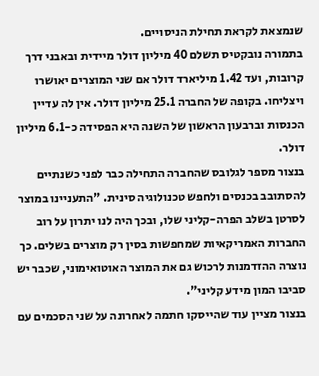שנמצאת לקראת תחילת הניסויים.
בתמורה נובקטיס תשלם 40 מיליון דולר מיידית ובאבני דרך קרובות, ועד 1.42 מיליארד דולר אם שני המוצרים יאושרו ויצליחו. בקופה של החברה 25.1 מיליון דולר. אין לה עדיין הכנסות וברבעון הראשון של השנה היא הפסידה כ-6.1 מיליון דולר.
בנצור מספר לגלובס שהחברה התחילה כבר לפני כשנתיים להסתובב בכנסים ולחפש טכנולוגיה סינית. "התעניינו במוצר לסרטן בשלב הפרה-קליני שלו, ובכך היה לנו יתרון על רוב החברות האמריקאיות שמחפשות בסין רק מוצרים בשלים. כך נוצרה ההזדמנות לרכוש גם את המוצר האוטואימוני, שכבר יש סביבו המון מידע קליני".
בנצור מציין עוד שהייסקו חתמה לאחרונה על שני הסכמים עם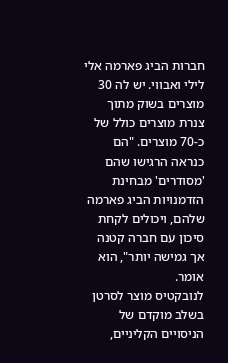חברות הביג פארמה אלי לילי ואבווי. יש לה 30 מוצרים בשוק מתוך צנרת מוצרים כולל של כ-70 מוצרים. "הם כנראה הרגישו שהם 'מסודרים' מבחינת הזדמנויות הביג פארמה שלהם, ויכולים לקחת סיכון עם חברה קטנה אך גמישה יותר", הוא אומר.
לנובקטיס מוצר לסרטן בשלב מוקדם של הניסויים הקליניים,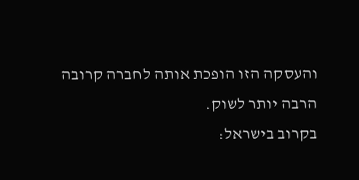והעסקה הזו הופכת אותה לחברה קרובה הרבה יותר לשוק.
בקרוב בישראל: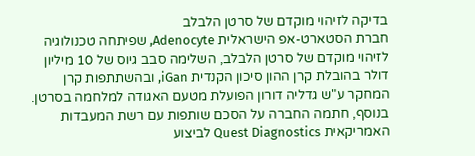בדיקה לזיהוי מוקדם של סרטן הלבלב
חברת הסטארט-אפ הישראלית Adenocyte, שפיתחה טכנולוגיה לזיהוי מוקדם של סרטן הלבלב, השלימה סבב גיוס של 10 מיליון דולר בהובלת קרן ההון סיכון הקנדית iGan, ובהשתתפות קרן המחקר ע"ש גדליה דורון הפועלת מטעם האגודה למלחמה בסרטן.
בנוסף, חתמה החברה על הסכם שותפות עם רשת המעבדות האמריקאית Quest Diagnostics לביצוע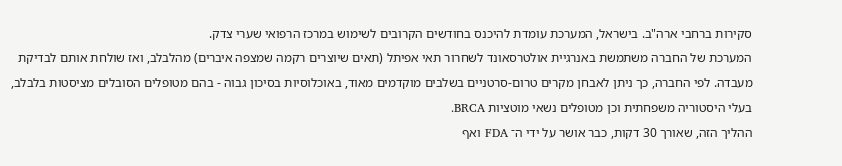סקירות ברחבי ארה"ב. בישראל, המערכת עומדת להיכנס בחודשים הקרובים לשימוש במרכז הרפואי שערי צדק.
המערכת של החברה משתמשת באנרגיית אולטרסאונד לשחרור תאי אפיתל (תאים שיוצרים רקמה שמצפה איברים) מהלבלב, ואז שולחת אותם לבדיקת מעבדה. לפי החברה, כך ניתן לאבחן מקרים טרום-סרטניים בשלבים מוקדמים מאוד, באוכלוסיות בסיכון גבוה - בהם מטופלים הסובלים מציסטות בלבלב, בעלי היסטוריה משפחתית וכן מטופלים נשאי מוטציות BRCA.
ההליך הזה, שאורך 30 דקות, כבר אושר על ידי ה־ FDA ואף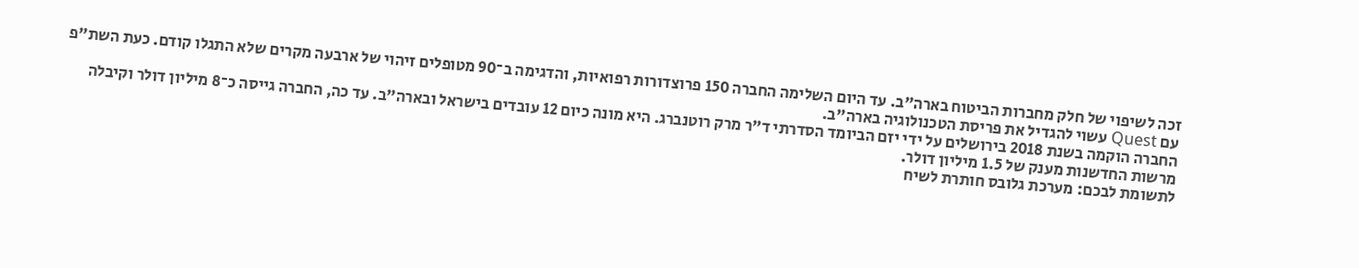זכה לשיפוי של חלק מחברות הביטוח בארה"ב. עד היום השלימה החברה 150 פרוצדורות רפואיות, והדגימה ב־90 מטופלים זיהוי של ארבעה מקרים שלא התגלו קודם. כעת השת"פ עם Quest עשוי להגדיל את פריסת הטכנולוגיה בארה"ב.
החברה הוקמה בשנת 2018 בירושלים על ידי יזם הביומד הסדרתי ד"ר מרק רוטנברג. היא מונה כיום 12 עובדים בישראל ובארה"ב. עד כה, החברה גייסה כ־8 מיליון דולר וקיבלה מרשות החדשנות מענק של 1.5 מיליון דולר.
לתשומת לבכם: מערכת גלובס חותרת לשיח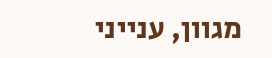מגוון, ענייני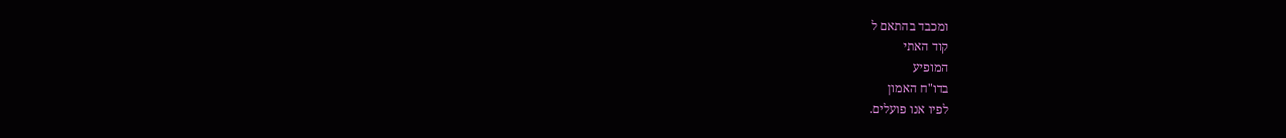ומכבד בהתאם ל
קוד האתי
המופיע
בדו"ח האמון
לפיו אנו פועלים.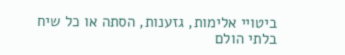ביטויי אלימות, גזענות, הסתה או כל שיח בלתי הולם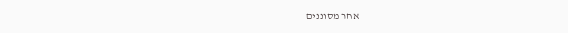אחר מסוננים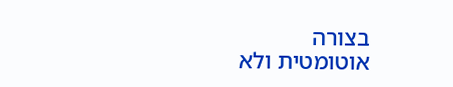בצורה
אוטומטית ולא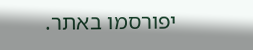יפורסמו באתר.